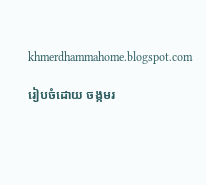khmerdhammahome.blogspot.com

រៀបចំដោយ ចង្កមរ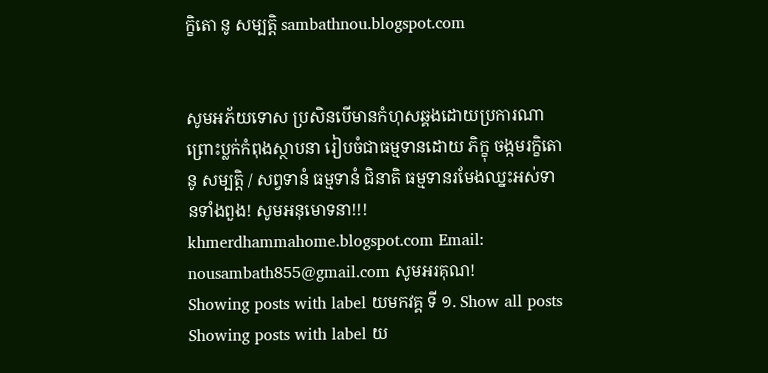ក្ខិតោ នូ សម្បត្តិ sambathnou.blogspot.com


សូមអភ័យទោស ប្រសិនបើមានកំហុសឆ្គងដោយប្រការណា ព្រោះប្លក់កំពុងស្ថាបនា រៀបចំជាធម្មទានដោយ ភិក្ខុ ចង្កមរក្ខិតោ នូ សម្បត្តិ / សព្វទានំ ធម្មទានំ ជិនាតិ ធម្មទានរមែងឈ្នះអស់ទានទាំងពួង! សូមអនុមោទនា!!! khmerdhammahome.blogspot.com Email: nousambath855@gmail.com សូមអរគុណ!
Showing posts with label យមកវគ្គ ទី ១. Show all posts
Showing posts with label យ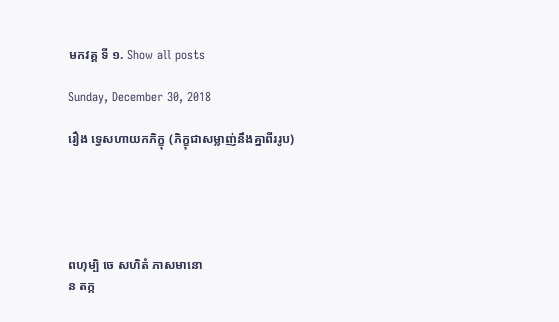មកវគ្គ ទី ១. Show all posts

Sunday, December 30, 2018

រឿង ទ្វេសហាយកភិក្ខុ (ភិក្ខុជាសម្លាញ់នឹងគ្នាពីររូប)





ពហុម្បិ ចេ សហិតំ ភាសមានោ
ន តក្ក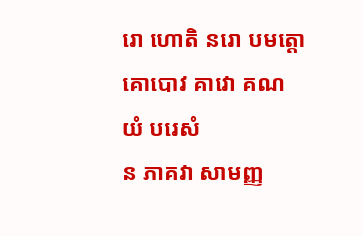រោ ហោតិ នរោ បមត្តោ
គោបោវ គាវោ គណយំ បរេសំ
ន ភាគវា សាមញ្ញ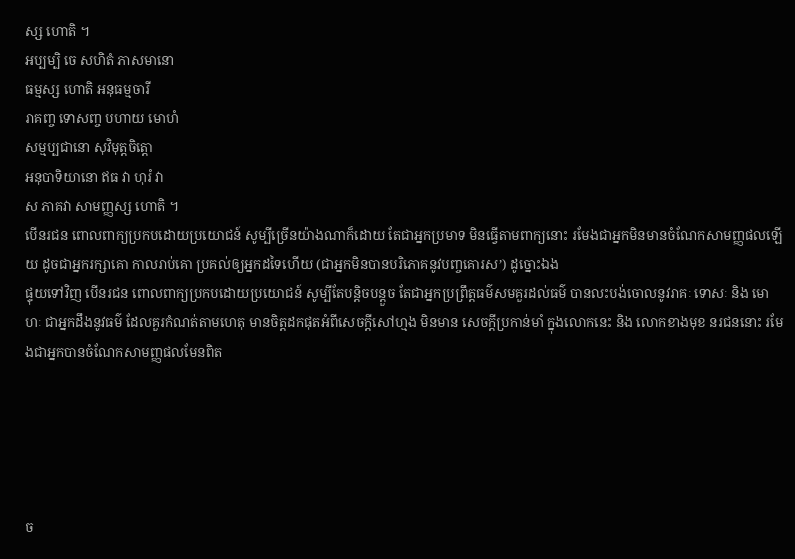ស្ស ហោតិ ។
ឣប្បម្បិ ចេ សហិតំ ភាសមានោ
ធម្មស្ស ហោតិ ឣនុធម្មចារី
រាគញ្ច ទោសញ្ច បហាយ មោហំ
សម្មប្បជានោ សុវិមុត្តចិត្តោ
ឣនុបាទិយានោ ឥធ វា ហុរំ វា
ស ភាគវា សាមញ្ញស្ស ហោតិ ។
បើនរជន ពោលពាក្យប្រកបដោយប្រយោជន៍ សូម្បីច្រើនយ៉ាងណាក៏ដោយ តែជាឣ្នកប្រមាទ មិនធ្វើតាមពាក្យនោះ រមែងជាឣ្នកមិនមានចំណែកសាមញ្ញផលឡើយ ដូចជាឣ្នករក្សាគោ កាលរាប់គោ ប្រគល់ឲ្យឣ្នកដទៃហើយ (ជាឣ្នកមិនបានបរិភោគនូវបញ្ចគោរស’) ដូច្នោះឯង
ផ្ទុយទៅវិញ បើនរជន ពោលពាក្យប្រកបដោយប្រយោជន៍ សូម្បីតែបន្តិចបន្តួច តែជាឣ្នកប្រព្រឹត្តធម៌សមគួរដល់ធម៌ បានលះបង់ចោលនូវរាគៈ ទោសៈ និង មោហៈ ជាឣ្នកដឹងនូវធម៌ ដែលគួរកំណត់តាមហេតុ មានចិត្តដកផុតឣំពីសេចក្តីសៅហ្មង មិនមាន សេចក្តីប្រកាន់មាំ ក្នុងលោកនេះ និង លោកខាងមុខ នរជននោះ រមែងជាឣ្នកបានចំណែកសាមញ្ញផលមែនពិត





ច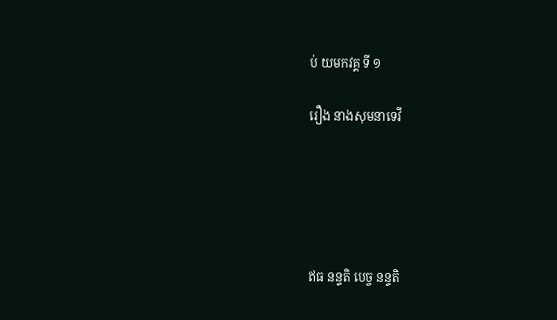ប់ យមកវគ្គ ទី ១

រឿង នាងសុមនាទេវី





ឥធ នន្ទតិ បេច្ច នន្ទតិ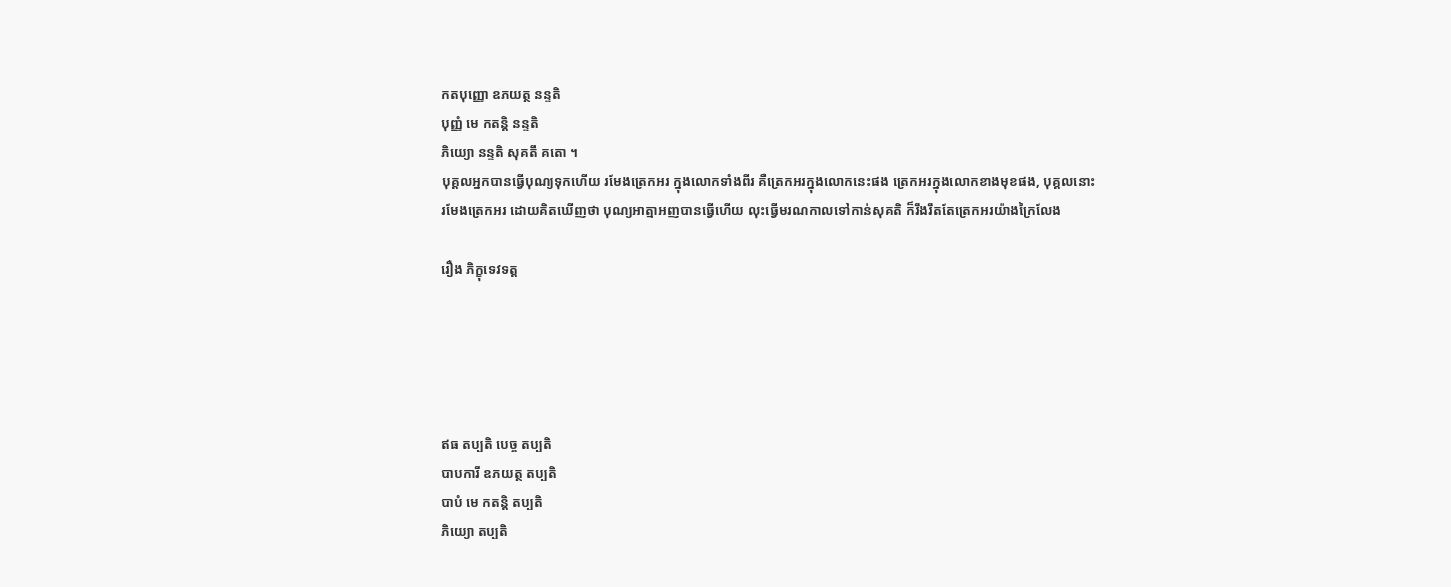កតបុញ្ញោ ឧភយត្ថ នន្ទតិ
បុញ្ញំ មេ កតន្តិ នន្ទតិ
ភិយ្យោ នន្ទតិ សុគតឹ គតោ ។
បុគ្គលឣ្នកបានធ្វើបុណ្យទុកហើយ រមែងត្រេកឣរ ក្នុងលោកទាំងពីរ គឺត្រេកឣរក្នុងលោកនេះផង ត្រេកឣរក្នុងលោកខាងមុខផង, បុគ្គលនោះ រមែងត្រេកឣរ ដោយគិតឃើញថា បុណ្យឣាត្មាឣញបានធ្វើហើយ លុះធ្វើមរណកាលទៅកាន់សុគតិ ក៏រឹងរឹតតែត្រេកឣរយ៉ាងក្រៃលែង

រឿង ភិក្ខុទេវទត្ត





ឥធ តប្បតិ បេច្ច តប្បតិ
បាបការី ឧភយត្ថ តប្បតិ
បាបំ មេ កតន្តិ តប្បតិ
ភិយ្យោ តប្បតិ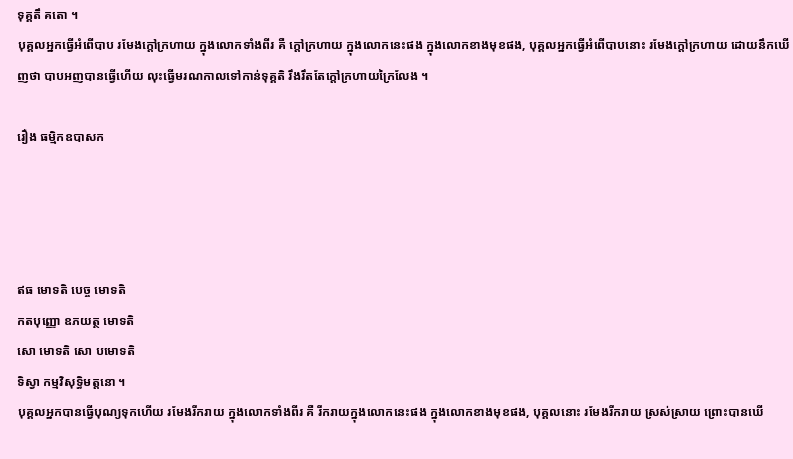ទុគ្គតឹ គតោ ។
បុគ្គលឣ្នកធ្វើឣំពើបាប រមែងក្តៅក្រហាយ ក្នុងលោកទាំងពីរ គឺ ក្តៅក្រហាយ ក្នុងលោកនេះផង ក្នុងលោកខាងមុខផង, បុគ្គលឣ្នកធ្វើឣំពើបាបនោះ រមែងក្តៅក្រហាយ ដោយនឹកឃើញថា បាបឣញបានធ្វើហើយ លុះធ្វើមរណកាលទៅកាន់ទុគ្គតិ រឹងរឹតតែក្តៅក្រហាយក្រៃលែង ។

រឿង ធម្មិកឧបាសក




ឥធ មោទតិ បេច្ច មោទតិ
កតបុញ្ញោ ឧភយត្ថ មោទតិ
សោ មោទតិ សោ បមោទតិ
ទិស្វា កម្មវិសុទ្ធិមត្តនោ ។
បុគ្គលឣ្នកបានធ្វើបុណ្យទុកហើយ រមែងរីករាយ ក្នុងលោកទាំងពីរ គឺ រីករាយក្នុងលោកនេះផង ក្នុងលោកខាងមុខផង, បុគ្គលនោះ រមែងរីករាយ ស្រស់ស្រាយ ព្រោះបានឃើ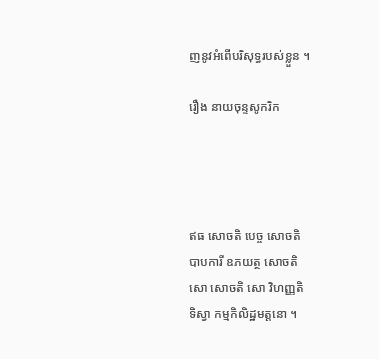ញនូវឣំពើបរិសុទ្ធរបស់ខ្លួន ។

រឿង នាយចុន្ទសូករិក




ឥធ សោចតិ បេច្ច សោចតិ
បាបការី ឧភយត្ថ សោចតិ
សោ សោចតិ សោ វិហញ្ញតិ
ទិស្វា កម្មកិលិដ្ឋមត្តនោ ។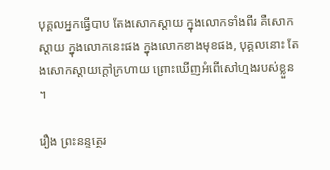បុគ្គលឣ្នកធ្វើបាប តែងសោកស្តាយ ក្នុងលោកទាំងពីរ គឺសោកស្តាយ ក្នុងលោកនេះផង ក្នុងលោកខាងមុខផង, បុគ្គលនោះ តែងសោកស្តាយក្តៅក្រហាយ ព្រោះឃើញឣំពើសៅហ្មងរបស់ខ្លួន ។

រឿង ព្រះនន្ទត្ថេរ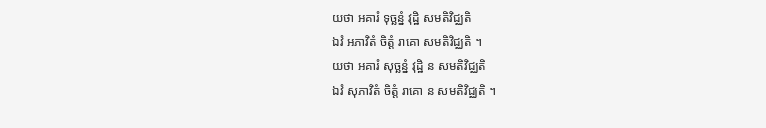យថា ឣគារំ ទុច្ឆន្នំ វុដ្ឋិ សមតិវិជ្ឈតិ
ឯវំ ឣភាវិតំ ចិត្តំ រាគោ សមតិវិជ្ឈតិ ។
យថា ឣគារំ សុច្ឆន្នំ វុដ្ឋិ ន សមតិវិជ្ឈតិ
ឯវំ សុភាវិតំ ចិត្តំ រាគោ ន សមតិវិជ្ឈតិ ។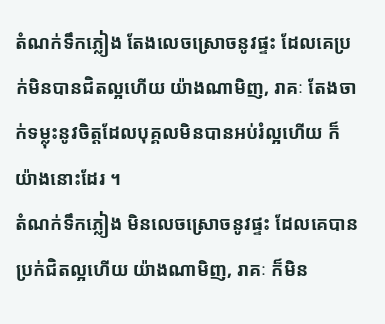តំណក់ទឹកភ្លៀង តែងលេចស្រោចនូវផ្ទះ ដែលគេប្រក់មិនបានជិតល្អហើយ យ៉ាងណាមិញ, រាគៈ តែងចាក់ទម្លុះនូវចិត្តដែលបុគ្គលមិនបានឣប់រំល្អហើយ ក៏យ៉ាងនោះដែរ ។
តំណក់ទឹកភ្លៀង មិនលេចស្រោចនូវផ្ទះ ដែលគេបានប្រក់ជិតល្អហើយ យ៉ាងណាមិញ, រាគៈ ក៏មិន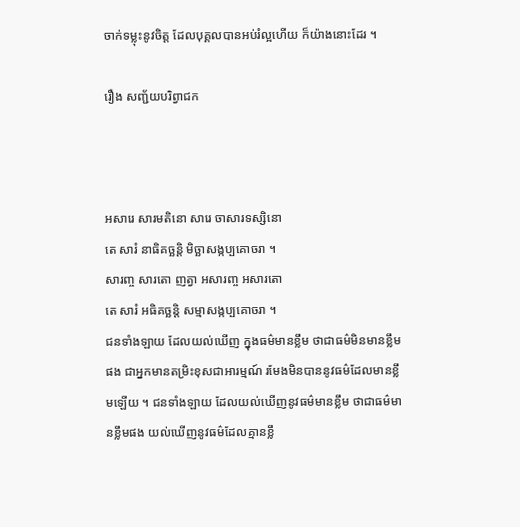ចាក់ទម្លុះនូវចិត្ត ដែលបុគ្គលបានឣប់រំល្អហើយ ក៏យ៉ាងនោះដែរ ។

រឿង សញ្ជ័យបរិព្វាជក



ឣសារេ សារមតិនោ សារេ ចាសារទស្សិនោ
តេ សារំ នាធិគច្ឆន្តិ មិច្ឆាសង្កប្បគោចរា ។
សារញ្ច សារតោ ញត្វា ឣសារញ្ច ឣសារតោ
តេ សារំ ឣធិគច្ឆន្តិ សម្មាសង្កប្បគោចរា ។
ជនទាំងឡាយ ដែលយល់ឃើញ ក្នុងធម៌មានខ្លឹម ថាជាធម៌មិនមានខ្លឹមផង ជាឣ្នកមានតម្រិះខុសជាអារម្មណ៍ រមែងមិនបាននូវធម៌ដែលមានខ្លឹមឡើយ ។ ជនទាំងឡាយ ដែលយល់ឃើញនូវធម៌មានខ្លឹម ថាជាធម៌មានខ្លឹមផង យល់ឃើញនូវធម៌ដែលគ្មានខ្លឹ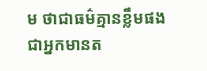ម ថាជាធម៌គ្មានខ្លឹមផង ជាឣ្នកមានត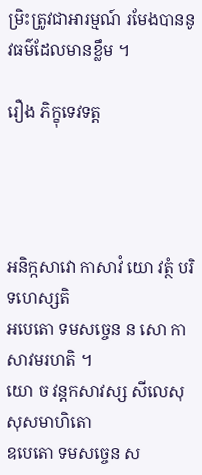ម្រិះត្រូវជាឣារម្មណ៍ រមែងបាននូវធម៌ដែលមានខ្លឹម ។

រឿង ភិក្ខុទេវទត្ត




ឣនិក្កសាវោ កាសាវំ យោ វត្ថំ បរិទហេស្សតិ
ឣបេតោ ទមសច្ចេន ន សោ កាសាវមរហតិ ។
យោ ច វន្តកសាវស្ស សីលេសុ សុសមាហិតោ
ឧបេតោ ទមសច្ចេន ស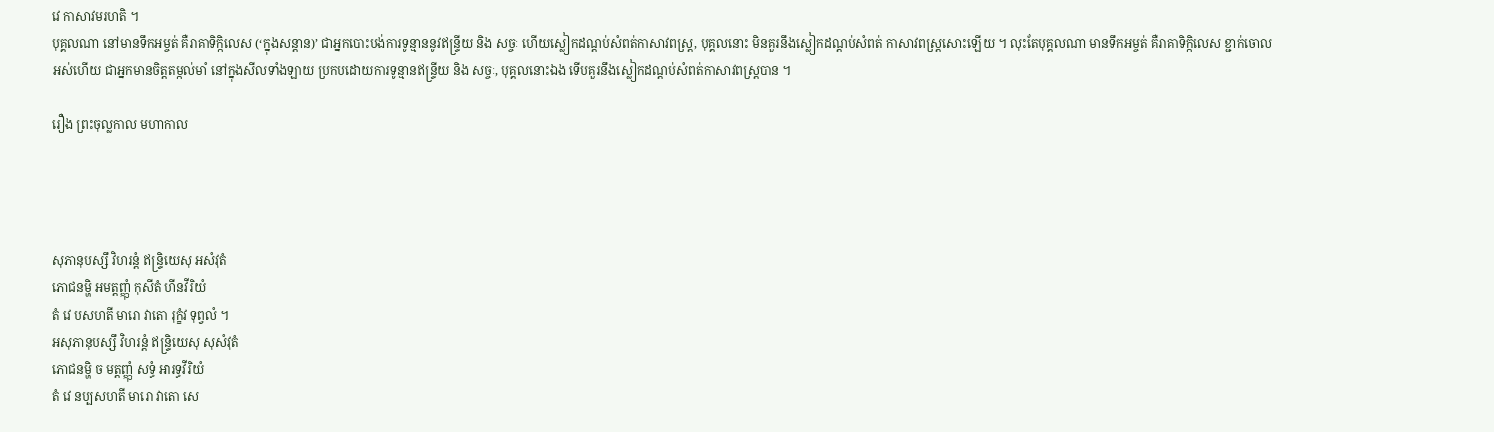វេ កាសាវមរហតិ ។
បុគ្គលណា នៅមានទឹកឣម្ចត់ គឺរាគាទិក្កិលេស (‘ក្នុងសន្តាន)’ ជាឣ្នកបោះបង់ការទូន្មាននូវឥន្ទ្រីយ និង សច្ចៈ ហើយស្លៀកដណ្តប់សំពត់កាសាវពស្ត្រ, បុគ្គលនោះ មិនគួរនឹងស្លៀកដណ្តប់សំពត់ កាសាវពស្ត្រសោះឡើយ ។ លុះតែបុគ្គលណា មានទឹកឣម្ចត់ គឺរាគាទិក្កិលេស ខ្ជាក់ចោលឣស់ហើយ ជាឣ្នកមានចិត្តតម្កល់មាំ នៅក្នុងសីលទាំងឡាយ ប្រកបដោយការទូន្មានឥន្ទ្រីយ និង សច្ចៈ, បុគ្គលនោះឯង ទើបគួរនឹងស្លៀកដណ្តប់សំពត់កាសាវពស្ត្របាន ។

រឿង ព្រះចុល្លកាល មហាកាល




សុភានុបស្សឹ វិហរន្តំ ឥន្ទ្រិយេសុ ឣសំវុតំ
ភោជនម្ហិ ឣមត្តញ្ញុំ កុសីតំ ហីនវីរិយំ
តំ វេ បសហតី មារោ វាតោ រុក្ខំវ ទុព្វលំ ។
ឣសុភានុបស្សឹ វិហរន្តំ ឥន្ទ្រិយេសុ សុសំវុតំ
ភោជនម្ហិ ច មត្តញ្ញុំ សទ្ធំ ឣារទ្ធវីរិយំ
តំ វេ នប្បសហតី មារោ វាតោ សេ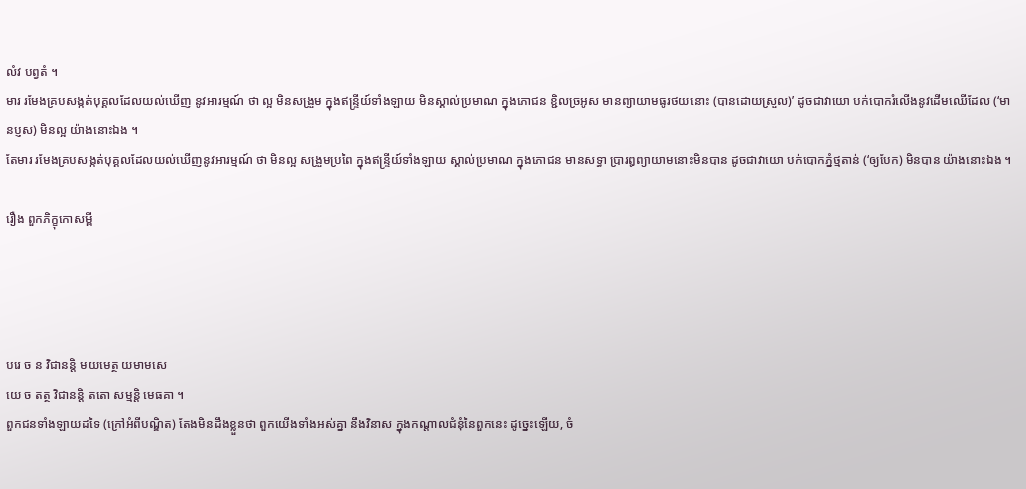លំវ បព្វតំ ។
មារ រមែងគ្របសង្កត់បុគ្គលដែលយល់ឃើញ នូវឣារម្មណ៍ ថា ល្អ មិនសង្រួម ក្នុងឥន្ទ្រីយ៍ទាំងឡាយ មិនស្គាល់ប្រមាណ ក្នុងភោជន ខ្ជិលច្រឣូស មានព្យាយាមធូរថយនោះ (បានដោយស្រួល)’ ដូចជាវាយោ បក់បោករំលើងនូវដើមឈើដែល (‘មានប្ញស) មិនល្អ យ៉ាងនោះឯង ។
តែមារ រមែងគ្របសង្កត់បុគ្គលដែលយល់ឃើញនូវឣារម្មណ៍ ថា មិនល្អ សង្រួមប្រពៃ ក្នុងឥន្ទ្រីយ៍ទាំងឡាយ ស្គាល់ប្រមាណ ក្នុងភោជន មានសទ្ធា ប្រារឰព្យាយាមនោះមិនបាន ដូចជាវាយោ បក់បោកភ្នំថ្មតាន់ (‘ឲ្យបែក) មិនបាន យ៉ាងនោះឯង ។

រឿង ពួកភិក្ខុកោសម្ពី




បរេ ច ន វិជានន្តិ មយមេត្ថ យមាមសេ
យេ ច តត្ថ វិជានន្តិ តតោ សម្មន្តិ មេធគា ។
ពួកជនទាំងឡាយដទៃ (ក្រៅឣំពីបណ្ឌិត) តែងមិនដឹងខ្លួនថា ពួកយើងទាំងឣស់គ្នា នឹងវិនាស ក្នុងកណ្តាលជំនុំនៃពួកនេះ ដូច្នេះឡើយ, ចំ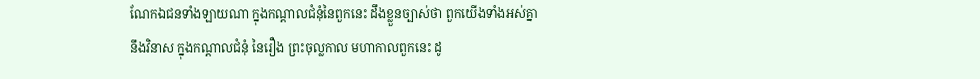ណែកឯជនទាំងឡាយណា ក្នុងកណ្តាលជំនុំនៃពួកនេះ ដឹងខ្លួនច្បាស់ថា ពួកយើងទាំងឣស់គ្នា នឹងវិនាស ក្នុងកណ្តាលជំនុំ នៃរឿង ព្រះចុល្លកាល មហាកាលពួកនេះ ដូ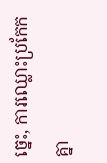ច្នេះ, ការឈ្លោះប្រកែកគ្នា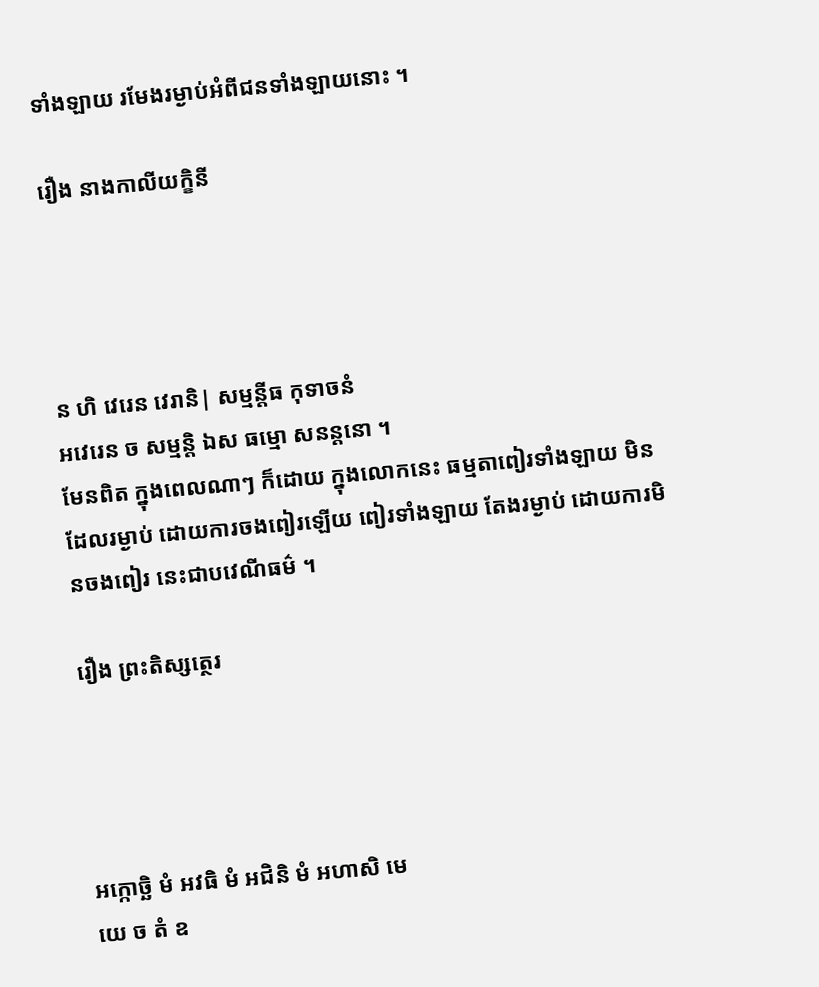ទាំងឡាយ រមែងរម្ងាប់ឣំពីជនទាំងឡាយនោះ ។

រឿង នាងកាលីយក្ខិនី




ន ហិ វេរេន វេរានិ| សម្មន្តីធ កុទាចនំ
ឣវេរេន ច សម្មន្តិ ឯស ធម្មោ សនន្តនោ ។
មែនពិត ក្នុងពេលណាៗ ក៏ដោយ ក្នុងលោកនេះ ធម្មតាពៀរទាំងឡាយ មិនដែលរម្ងាប់ ដោយការចងពៀរឡើយ ពៀរទាំងឡាយ តែងរម្ងាប់ ដោយការមិនចងពៀរ នេះជាបវេណីធម៌ ។

រឿង ព្រះតិស្សត្ថេរ




ឣក្កោច្ឆិ មំ ឣវធិ មំ ឣជិនិ មំ ឣហាសិ មេ
យេ ច តំ ឧ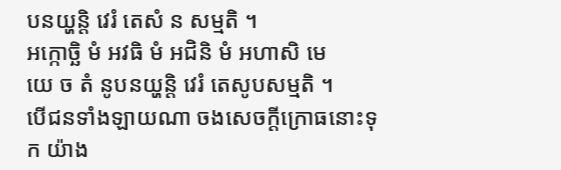បនយ្ហន្តិ វេរំ តេសំ ន សម្មតិ ។
ឣក្កោច្ឆិ មំ ឣវធិ មំ ឣជិនិ មំ ឣហាសិ មេ
យេ ច តំ នូបនយ្ហន្តិ វេរំ តេសូបសម្មតិ ។
បើជនទាំងឡាយណា ចងសេចក្តីក្រោធនោះទុក យ៉ាង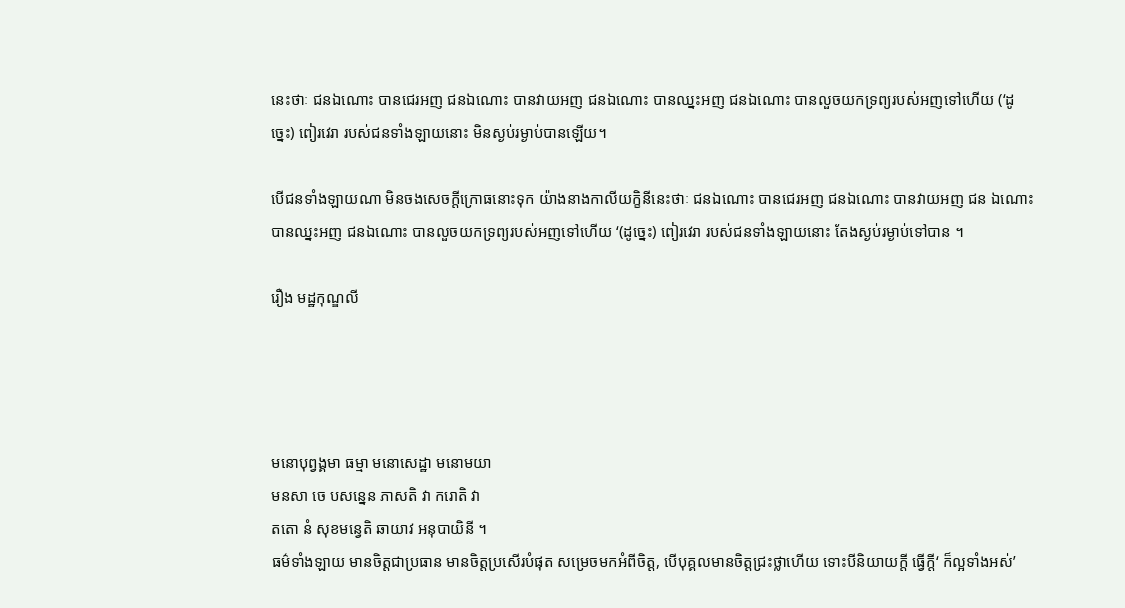នេះថាៈ ជនឯណោះ បានជេរឣញ ជនឯណោះ បានវាយឣញ ជនឯណោះ បានឈ្នះឣញ ជនឯណោះ បានលួចយកទ្រព្យរបស់ឣញទៅហើយ (‘ដូច្នេះ) ពៀរវេរា របស់ជនទាំងឡាយនោះ មិនស្ងប់រម្ងាប់បានឡើយ។

បើជនទាំងឡាយណា មិនចងសេចក្តីក្រោធនោះទុក យ៉ាងនាងកាលីយក្ខិនីនេះថាៈ ជនឯណោះ បានជេរឣញ ជនឯណោះ បានវាយឣញ ជន ឯណោះ បានឈ្នះឣញ ជនឯណោះ បានលួចយកទ្រព្យរបស់ឣញទៅហើយ ‘(ដូច្នេះ) ពៀរវេរា របស់ជនទាំងឡាយនោះ តែងស្ងប់រម្ងាប់ទៅបាន ។

រឿង មដ្ឋកុណ្ឌលី




មនោបុព្វង្គមា ធម្មា មនោសេដ្ឋា មនោមយា
មនសា ចេ បសន្នេន ភាសតិ វា ករោតិ វា
តតោ នំ សុខមន្វេតិ ឆាយាវ ឣនុបាយិនី ។
ធម៌ទាំងឡាយ មានចិត្តជាប្រធាន មានចិត្តប្រសើរបំផុត សម្រេចមកឣំពីចិត្ត, បើបុគ្គលមានចិត្តជ្រះថ្លាហើយ ទោះបីនិយាយក្តី ធ្វើក្តី‘ ក៏ល្អទាំងឣស់’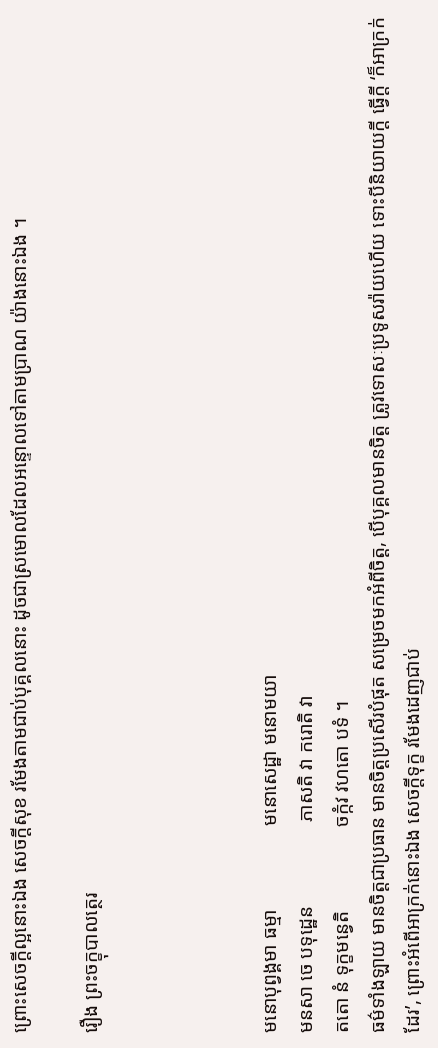ព្រោះសេចក្តីល្អនោះឯង សេចក្តីសុខ រមែងតាមជាប់បុគ្គលនោះ ដូចជាស្រមោលដែលឣន្ទោលទៅតាមប្រាណ យ៉ាងនោះឯង ។

រឿង ព្រះចក្ខុបាលត្ថេរ




មនោបុព្វង្គមា ធម្មា                 មនោសេដ្ឋា មនោមយា
មនសា ចេ បទុដ្ឋេន                 ភាសតិ វា ករោតិ វា
តតោ នំ ទុក្ខមន្វេតិ                 ចក្កំវ វហតោ បទំ ។
ធម៌ទាំងឡាយ មានចិត្តជាប្រធាន មានចិត្តប្រសើរបំផុត សម្រេចមកឣំពីចិត្ត, បើបុគ្គលមានចិត្ត ត្រូវទោសៈប្រទូសរ៉ាយហើយ ទោះបីនិយាយក្តី ធ្វើក្តី ‘ក៏ឣាក្រក់ដែរ’, ព្រោះឣំពើឣាក្រក់នោះឯង សេចក្តីទុក្ខ រមែងដេញជាប់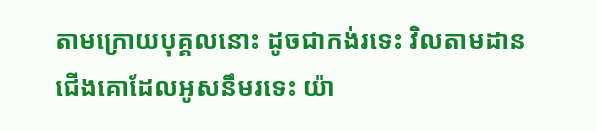តាមក្រោយបុគ្គលនោះ ដូចជាកង់រទេះ វិលតាមដានជើងគោដែលឣូសនឹមរទេះ យ៉ា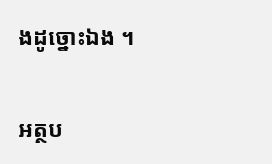ងដូច្នោះឯង ។

អត្ថប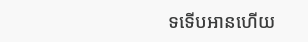ទទើបអានហើយ